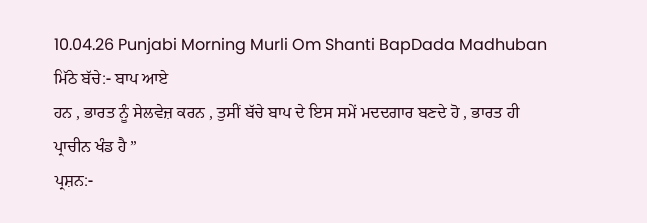10.04.26 Punjabi Morning Murli Om Shanti BapDada Madhuban
ਮਿੱਠੇ ਬੱਚੇ:- ਬਾਪ ਆਏ
ਹਨ , ਭਾਰਤ ਨੂੰ ਸੇਲਵੇਜ਼ ਕਰਨ , ਤੁਸੀਂ ਬੱਚੇ ਬਾਪ ਦੇ ਇਸ ਸਮੇਂ ਮਦਦਗਾਰ ਬਣਦੇ ਹੋ , ਭਾਰਤ ਹੀ
ਪ੍ਰਾਚੀਨ ਖੰਡ ਹੈ ”
ਪ੍ਰਸ਼ਨ:-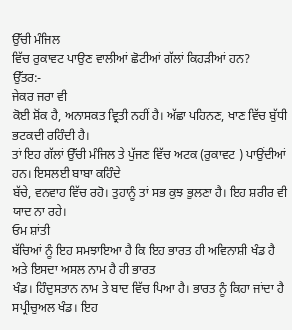ਉੱਚੀ ਮੰਜਿਲ
ਵਿੱਚ ਰੁਕਾਵਟ ਪਾਉਣ ਵਾਲੀਆਂ ਛੋਟੀਆਂ ਗੱਲਾਂ ਕਿਹੜੀਆਂ ਹਨ?
ਉੱਤਰ:-
ਜੇਕਰ ਜਰਾ ਵੀ
ਕੋਈ ਸ਼ੋਂਕ ਹੈ, ਅਨਾਸਕਤ ਵ੍ਰਿਤੀ ਨਹੀਂ ਹੈ। ਅੱਛਾ ਪਹਿਨਣ, ਖਾਣ ਵਿੱਚ ਬੁੱਧੀ ਭਟਕਦੀ ਰਹਿੰਦੀ ਹੈ।
ਤਾਂ ਇਹ ਗੱਲਾਂ ਉੱਚੀ ਮੰਜਿਲ ਤੇ ਪੁੱਜਣ ਵਿੱਚ ਅਟਕ (ਰੁਕਾਵਟ ) ਪਾਉਂਦੀਆਂ ਹਨ। ਇਸਲਈ ਬਾਬਾ ਕਹਿੰਦੇ
ਬੱਚੇ, ਵਨਵਾਹ ਵਿੱਚ ਰਹੋ। ਤੁਹਾਨੂੰ ਤਾਂ ਸਭ ਕੁਝ ਭੁਲਣਾ ਹੈ। ਇਹ ਸ਼ਰੀਰ ਵੀ ਯਾਦ ਨਾ ਰਹੇ।
ਓਮ ਸ਼ਾਂਤੀ
ਬੱਚਿਆਂ ਨੂੰ ਇਹ ਸਮਝਾਇਆ ਹੈ ਕਿ ਇਹ ਭਾਰਤ ਹੀ ਅਵਿਨਾਸ਼ੀ ਖੰਡ ਹੈ ਅਤੇ ਇਸਦਾ ਅਸਲ ਨਾਮ ਹੈ ਹੀ ਭਾਰਤ
ਖੰਡ। ਹਿੰਦੁਸਤਾਨ ਨਾਮ ਤੇ ਬਾਦ ਵਿੱਚ ਪਿਆ ਹੈ। ਭਾਰਤ ਨੂੰ ਕਿਹਾ ਜਾਂਦਾ ਹੈ ਸਪ੍ਰੀਚੁਅਲ ਖੰਡ। ਇਹ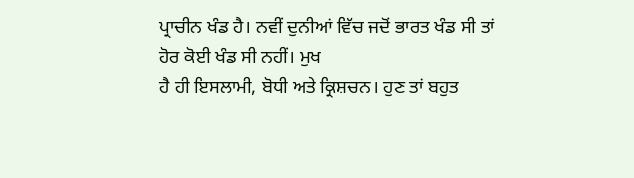ਪ੍ਰਾਚੀਨ ਖੰਡ ਹੈ। ਨਵੀਂ ਦੁਨੀਆਂ ਵਿੱਚ ਜਦੋਂ ਭਾਰਤ ਖੰਡ ਸੀ ਤਾਂ ਹੋਰ ਕੋਈ ਖੰਡ ਸੀ ਨਹੀਂ। ਮੁਖ
ਹੈ ਹੀ ਇਸਲਾਮੀ, ਬੋਧੀ ਅਤੇ ਕ੍ਰਿਸ਼ਚਨ। ਹੁਣ ਤਾਂ ਬਹੁਤ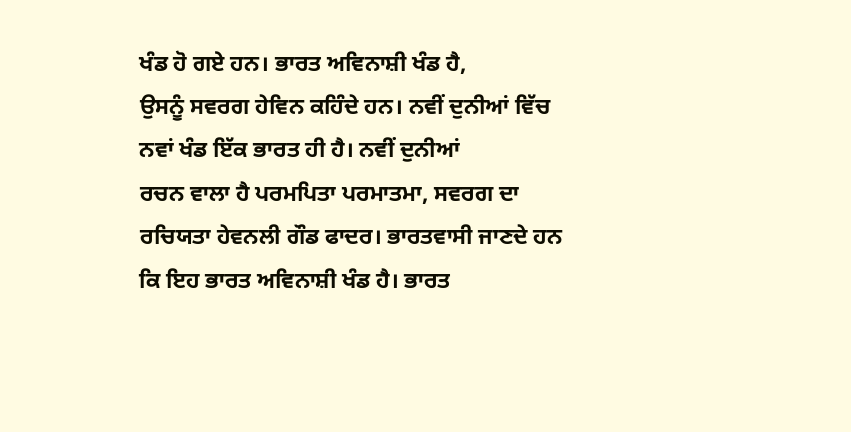ਖੰਡ ਹੋ ਗਏ ਹਨ। ਭਾਰਤ ਅਵਿਨਾਸ਼ੀ ਖੰਡ ਹੈ,
ਉਸਨੂੰ ਸਵਰਗ ਹੇਵਿਨ ਕਹਿੰਦੇ ਹਨ। ਨਵੀਂ ਦੁਨੀਆਂ ਵਿੱਚ ਨਵਾਂ ਖੰਡ ਇੱਕ ਭਾਰਤ ਹੀ ਹੈ। ਨਵੀਂ ਦੁਨੀਆਂ
ਰਚਨ ਵਾਲਾ ਹੈ ਪਰਮਪਿਤਾ ਪਰਮਾਤਮਾ, ਸਵਰਗ ਦਾ ਰਚਿਯਤਾ ਹੇਵਨਲੀ ਗੌਡ ਫਾਦਰ। ਭਾਰਤਵਾਸੀ ਜਾਣਦੇ ਹਨ
ਕਿ ਇਹ ਭਾਰਤ ਅਵਿਨਾਸ਼ੀ ਖੰਡ ਹੈ। ਭਾਰਤ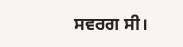ਸਵਰਗ ਸੀ।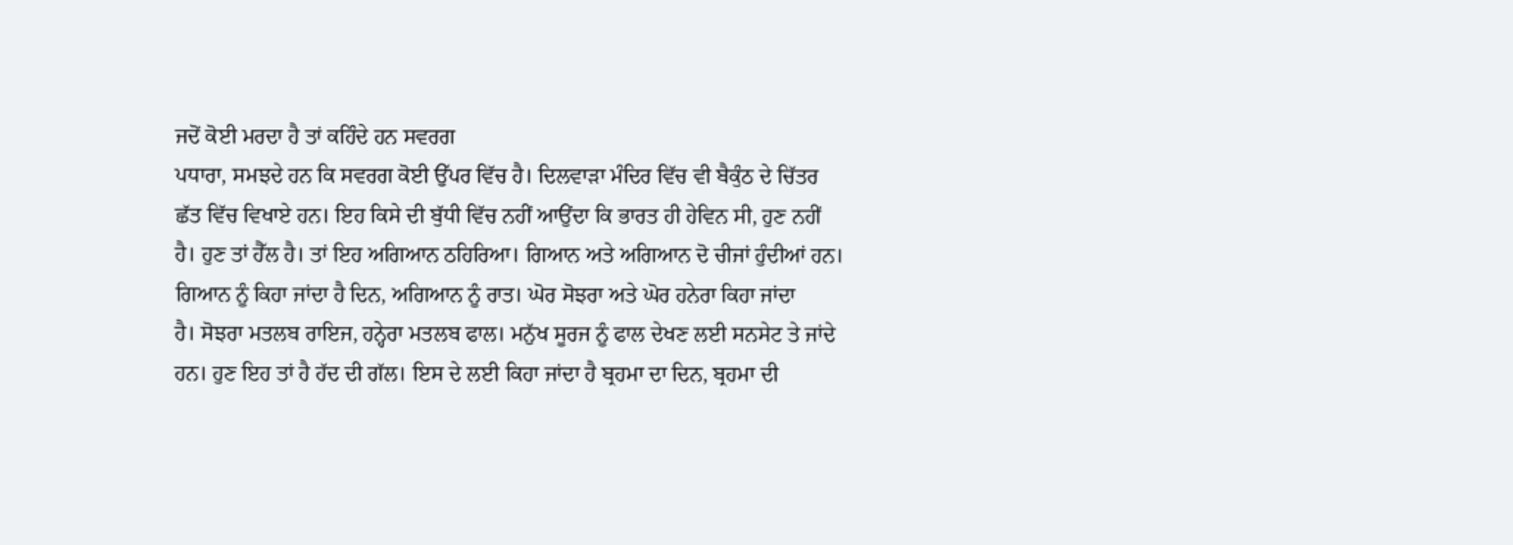ਜਦੋਂ ਕੋਈ ਮਰਦਾ ਹੈ ਤਾਂ ਕਹਿੰਦੇ ਹਨ ਸਵਰਗ
ਪਧਾਰਾ, ਸਮਝਦੇ ਹਨ ਕਿ ਸਵਰਗ ਕੋਈ ਉੱਪਰ ਵਿੱਚ ਹੈ। ਦਿਲਵਾੜਾ ਮੰਦਿਰ ਵਿੱਚ ਵੀ ਬੈਕੁੰਠ ਦੇ ਚਿੱਤਰ
ਛੱਤ ਵਿੱਚ ਵਿਖਾਏ ਹਨ। ਇਹ ਕਿਸੇ ਦੀ ਬੁੱਧੀ ਵਿੱਚ ਨਹੀਂ ਆਉਂਦਾ ਕਿ ਭਾਰਤ ਹੀ ਹੇਵਿਨ ਸੀ, ਹੁਣ ਨਹੀਂ
ਹੈ। ਹੁਣ ਤਾਂ ਹੈੱਲ ਹੈ। ਤਾਂ ਇਹ ਅਗਿਆਨ ਠਹਿਰਿਆ। ਗਿਆਨ ਅਤੇ ਅਗਿਆਨ ਦੋ ਚੀਜਾਂ ਹੁੰਦੀਆਂ ਹਨ।
ਗਿਆਨ ਨੂੰ ਕਿਹਾ ਜਾਂਦਾ ਹੈ ਦਿਨ, ਅਗਿਆਨ ਨੂੰ ਰਾਤ। ਘੋਰ ਸੋਝਰਾ ਅਤੇ ਘੋਰ ਹਨੇਰਾ ਕਿਹਾ ਜਾਂਦਾ
ਹੈ। ਸੋਝਰਾ ਮਤਲਬ ਰਾਇਜ, ਹਨ੍ਹੇਰਾ ਮਤਲਬ ਫਾਲ। ਮਨੁੱਖ ਸੂਰਜ ਨੂੰ ਫਾਲ ਦੇਖਣ ਲਈ ਸਨਸੇਟ ਤੇ ਜਾਂਦੇ
ਹਨ। ਹੁਣ ਇਹ ਤਾਂ ਹੈ ਹੱਦ ਦੀ ਗੱਲ। ਇਸ ਦੇ ਲਈ ਕਿਹਾ ਜਾਂਦਾ ਹੈ ਬ੍ਰਹਮਾ ਦਾ ਦਿਨ, ਬ੍ਰਹਮਾ ਦੀ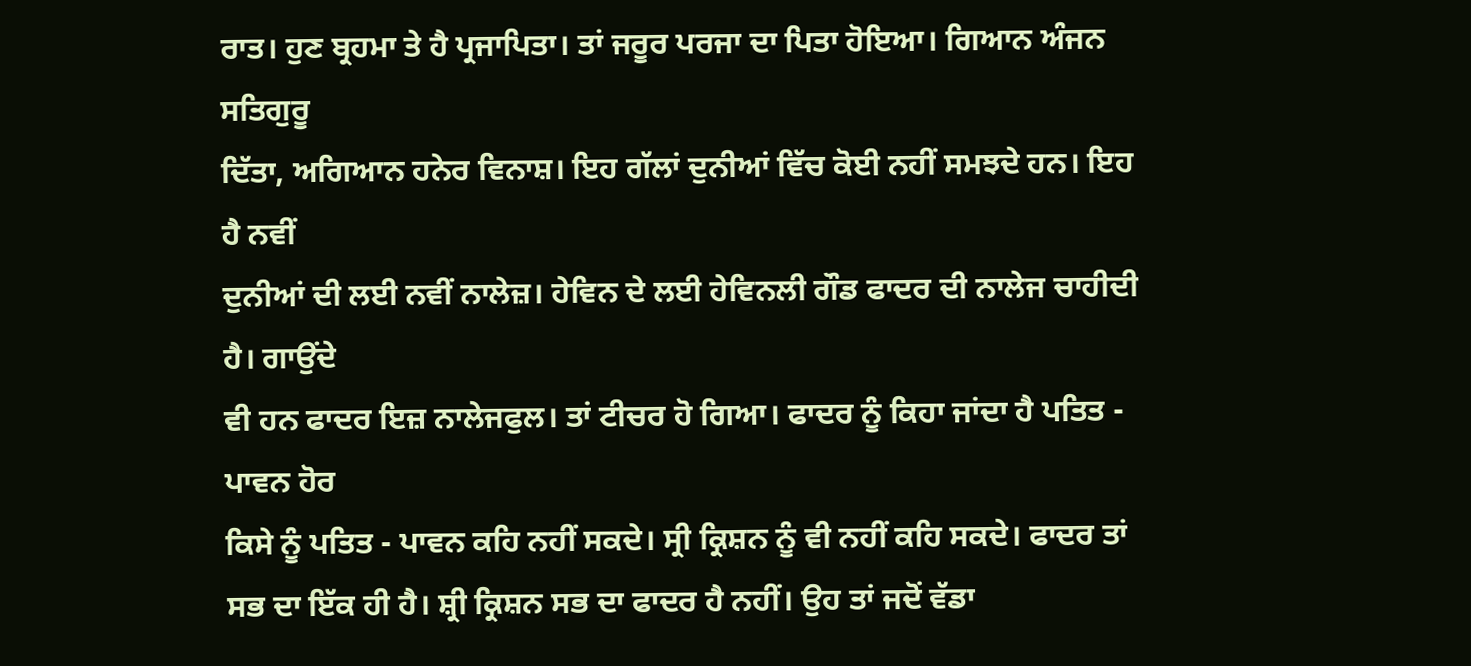ਰਾਤ। ਹੁਣ ਬ੍ਰਹਮਾ ਤੇ ਹੈ ਪ੍ਰਜਾਪਿਤਾ। ਤਾਂ ਜਰੂਰ ਪਰਜਾ ਦਾ ਪਿਤਾ ਹੋਇਆ। ਗਿਆਨ ਅੰਜਨ ਸਤਿਗੁਰੂ
ਦਿੱਤਾ, ਅਗਿਆਨ ਹਨੇਰ ਵਿਨਾਸ਼। ਇਹ ਗੱਲਾਂ ਦੁਨੀਆਂ ਵਿੱਚ ਕੋਈ ਨਹੀਂ ਸਮਝਦੇ ਹਨ। ਇਹ ਹੈ ਨਵੀਂ
ਦੁਨੀਆਂ ਦੀ ਲਈ ਨਵੀਂ ਨਾਲੇਜ਼। ਹੇਵਿਨ ਦੇ ਲਈ ਹੇਵਿਨਲੀ ਗੌਡ ਫਾਦਰ ਦੀ ਨਾਲੇਜ ਚਾਹੀਦੀ ਹੈ। ਗਾਉਂਦੇ
ਵੀ ਹਨ ਫਾਦਰ ਇਜ਼ ਨਾਲੇਜਫੁਲ। ਤਾਂ ਟੀਚਰ ਹੋ ਗਿਆ। ਫਾਦਰ ਨੂੰ ਕਿਹਾ ਜਾਂਦਾ ਹੈ ਪਤਿਤ - ਪਾਵਨ ਹੋਰ
ਕਿਸੇ ਨੂੰ ਪਤਿਤ - ਪਾਵਨ ਕਹਿ ਨਹੀਂ ਸਕਦੇ। ਸ੍ਰੀ ਕ੍ਰਿਸ਼ਨ ਨੂੰ ਵੀ ਨਹੀਂ ਕਹਿ ਸਕਦੇ। ਫਾਦਰ ਤਾਂ
ਸਭ ਦਾ ਇੱਕ ਹੀ ਹੈ। ਸ਼੍ਰੀ ਕ੍ਰਿਸ਼ਨ ਸਭ ਦਾ ਫਾਦਰ ਹੈ ਨਹੀਂ। ਉਹ ਤਾਂ ਜਦੋਂ ਵੱਡਾ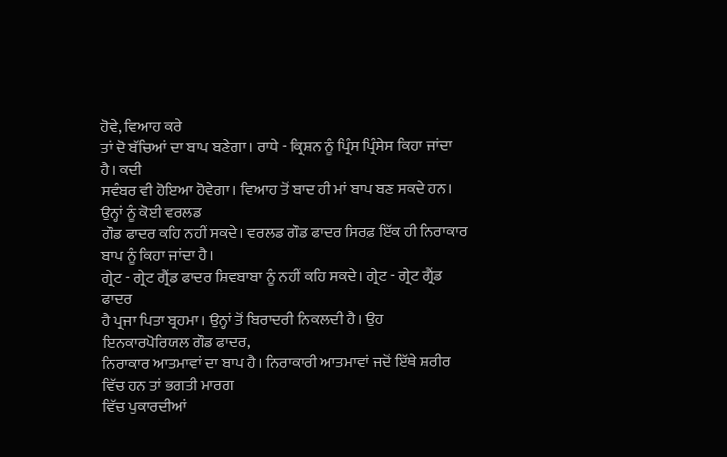ਹੋਵੇ, ਵਿਆਹ ਕਰੇ
ਤਾਂ ਦੋ ਬੱਚਿਆਂ ਦਾ ਬਾਪ ਬਣੇਗਾ। ਰਾਧੇ - ਕ੍ਰਿਸ਼ਨ ਨੂੰ ਪ੍ਰਿੰਸ ਪ੍ਰਿੰਸੇਸ ਕਿਹਾ ਜਾਂਦਾ ਹੈ। ਕਦੀ
ਸਵੰਬਰ ਵੀ ਹੋਇਆ ਹੋਵੇਗਾ। ਵਿਆਹ ਤੋਂ ਬਾਦ ਹੀ ਮਾਂ ਬਾਪ ਬਣ ਸਕਦੇ ਹਨ। ਉਨ੍ਹਾਂ ਨੂੰ ਕੋਈ ਵਰਲਡ
ਗੌਡ ਫਾਦਰ ਕਹਿ ਨਹੀਂ ਸਕਦੇ। ਵਰਲਡ ਗੌਡ ਫਾਦਰ ਸਿਰਫ਼ ਇੱਕ ਹੀ ਨਿਰਾਕਾਰ ਬਾਪ ਨੂੰ ਕਿਹਾ ਜਾਂਦਾ ਹੈ।
ਗ੍ਰੇਟ - ਗ੍ਰੇਟ ਗ੍ਰੈਂਡ ਫਾਦਰ ਸ਼ਿਵਬਾਬਾ ਨੂੰ ਨਹੀਂ ਕਹਿ ਸਕਦੇ। ਗ੍ਰੇਟ - ਗ੍ਰੇਟ ਗ੍ਰੈਂਡ ਫਾਦਰ
ਹੈ ਪ੍ਰਜਾ ਪਿਤਾ ਬ੍ਰਹਮਾ। ਉਨ੍ਹਾਂ ਤੋਂ ਬਿਰਾਦਰੀ ਨਿਕਲਦੀ ਹੈ। ਉਹ ਇਨਕਾਰਪੋਰਿਯਲ ਗੌਡ ਫਾਦਰ,
ਨਿਰਾਕਾਰ ਆਤਮਾਵਾਂ ਦਾ ਬਾਪ ਹੈ। ਨਿਰਾਕਾਰੀ ਆਤਮਾਵਾਂ ਜਦੋਂ ਇੱਥੇ ਸ਼ਰੀਰ ਵਿੱਚ ਹਨ ਤਾਂ ਭਗਤੀ ਮਾਰਗ
ਵਿੱਚ ਪੁਕਾਰਦੀਆਂ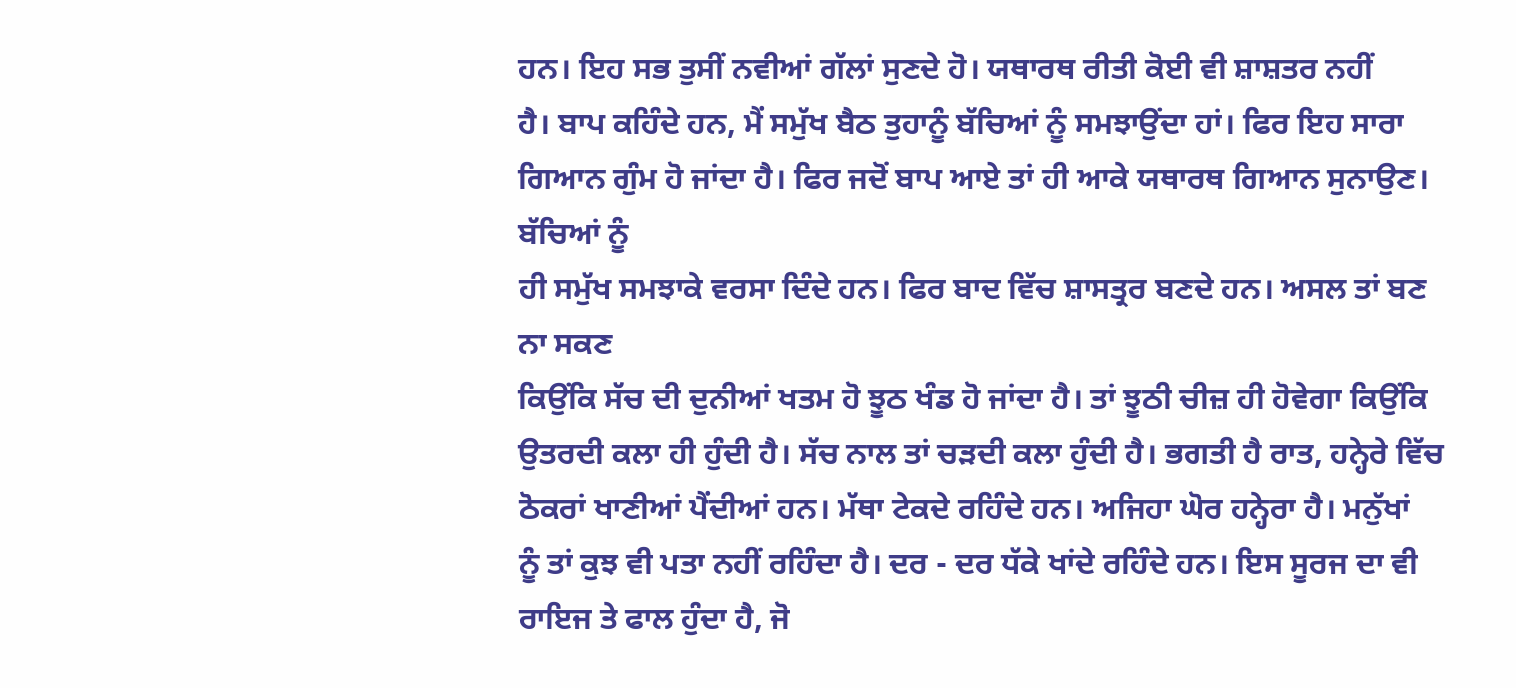ਹਨ। ਇਹ ਸਭ ਤੁਸੀਂ ਨਵੀਆਂ ਗੱਲਾਂ ਸੁਣਦੇ ਹੋ। ਯਥਾਰਥ ਰੀਤੀ ਕੋਈ ਵੀ ਸ਼ਾਸ਼ਤਰ ਨਹੀਂ
ਹੈ। ਬਾਪ ਕਹਿੰਦੇ ਹਨ, ਮੈਂ ਸਮੁੱਖ ਬੈਠ ਤੁਹਾਨੂੰ ਬੱਚਿਆਂ ਨੂੰ ਸਮਝਾਉਂਦਾ ਹਾਂ। ਫਿਰ ਇਹ ਸਾਰਾ
ਗਿਆਨ ਗੁੰਮ ਹੋ ਜਾਂਦਾ ਹੈ। ਫਿਰ ਜਦੋਂ ਬਾਪ ਆਏ ਤਾਂ ਹੀ ਆਕੇ ਯਥਾਰਥ ਗਿਆਨ ਸੁਨਾਉਣ। ਬੱਚਿਆਂ ਨੂੰ
ਹੀ ਸਮੁੱਖ ਸਮਝਾਕੇ ਵਰਸਾ ਦਿੰਦੇ ਹਨ। ਫਿਰ ਬਾਦ ਵਿੱਚ ਸ਼ਾਸਤ੍ਰਰ ਬਣਦੇ ਹਨ। ਅਸਲ ਤਾਂ ਬਣ ਨਾ ਸਕਣ
ਕਿਉਂਕਿ ਸੱਚ ਦੀ ਦੁਨੀਆਂ ਖਤਮ ਹੋ ਝੂਠ ਖੰਡ ਹੋ ਜਾਂਦਾ ਹੈ। ਤਾਂ ਝੂਠੀ ਚੀਜ਼ ਹੀ ਹੋਵੇਗਾ ਕਿਉਂਕਿ
ਉਤਰਦੀ ਕਲਾ ਹੀ ਹੁੰਦੀ ਹੈ। ਸੱਚ ਨਾਲ ਤਾਂ ਚੜਦੀ ਕਲਾ ਹੁੰਦੀ ਹੈ। ਭਗਤੀ ਹੈ ਰਾਤ, ਹਨ੍ਹੇਰੇ ਵਿੱਚ
ਠੋਕਰਾਂ ਖਾਣੀਆਂ ਪੈਂਦੀਆਂ ਹਨ। ਮੱਥਾ ਟੇਕਦੇ ਰਹਿੰਦੇ ਹਨ। ਅਜਿਹਾ ਘੋਰ ਹਨ੍ਹੇਰਾ ਹੈ। ਮਨੁੱਖਾਂ
ਨੂੰ ਤਾਂ ਕੁਝ ਵੀ ਪਤਾ ਨਹੀਂ ਰਹਿੰਦਾ ਹੈ। ਦਰ - ਦਰ ਧੱਕੇ ਖਾਂਦੇ ਰਹਿੰਦੇ ਹਨ। ਇਸ ਸੂਰਜ ਦਾ ਵੀ
ਰਾਇਜ ਤੇ ਫਾਲ ਹੁੰਦਾ ਹੈ, ਜੋ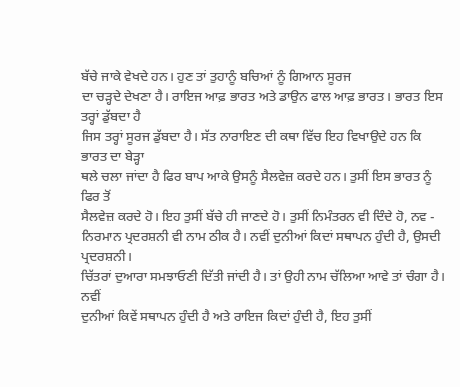ਬੱਚੇ ਜਾਕੇ ਵੇਖਦੇ ਹਨ। ਹੁਣ ਤਾਂ ਤੁਹਾਨੂੰ ਬਚਿਆਂ ਨੂੰ ਗਿਆਨ ਸੂਰਜ
ਦਾ ਚੜ੍ਹਦੇ ਦੇਖਣਾ ਹੈ। ਰਾਇਜ ਆਫ਼ ਭਾਰਤ ਅਤੇ ਡਾਉਨ ਫਾਲ ਆਫ਼ ਭਾਰਤ। ਭਾਰਤ ਇਸ ਤਰ੍ਹਾਂ ਡੁੱਬਦਾ ਹੈ
ਜਿਸ ਤਰ੍ਹਾਂ ਸੂਰਜ ਡੁੱਬਦਾ ਹੈ। ਸੱਤ ਨਾਰਾਇਣ ਦੀ ਕਥਾ ਵਿੱਚ ਇਹ ਵਿਖਾਉਦੇ ਹਨ ਕਿ ਭਾਰਤ ਦਾ ਬੇੜ੍ਹਾ
ਥਲੇ ਚਲਾ ਜਾਂਦਾ ਹੈ ਫਿਰ ਬਾਪ ਆਕੇ ਉਸਨੂੰ ਸੈਲਵੇਜ਼ ਕਰਦੇ ਹਨ। ਤੁਸੀਂ ਇਸ ਭਾਰਤ ਨੂੰ ਫਿਰ ਤੋਂ
ਸੈਲਵੇਜ਼ ਕਰਦੇ ਹੋ। ਇਹ ਤੁਸੀਂ ਬੱਚੇ ਹੀ ਜਾਣਦੇ ਹੋ। ਤੁਸੀਂ ਨਿਮੰਤਰਨ ਵੀ ਦਿੰਦੇ ਹੋ, ਨਵ -
ਨਿਰਮਾਨ ਪ੍ਰਦਰਸ਼ਨੀ ਵੀ ਨਾਮ ਠੀਕ ਹੈ। ਨਵੀਂ ਦੁਨੀਆਂ ਕਿਦਾਂ ਸਥਾਪਨ ਹੁੰਦੀ ਹੈ, ਉਸਦੀ ਪ੍ਰਦਰਸ਼ਨੀ।
ਚਿੱਤਰਾਂ ਦੁਆਰਾ ਸਮਝਾਓਣੀ ਦਿੱਤੀ ਜਾਂਦੀ ਹੈ। ਤਾਂ ਉਹੀ ਨਾਮ ਚੱਲਿਆ ਆਵੇ ਤਾਂ ਚੰਗਾ ਹੈ। ਨਵੀਂ
ਦੁਨੀਆਂ ਕਿਵੇਂ ਸਥਾਪਨ ਹੁੰਦੀ ਹੈ ਅਤੇ ਰਾਇਜ ਕਿਦਾਂ ਹੁੰਦੀ ਹੈ, ਇਹ ਤੁਸੀਂ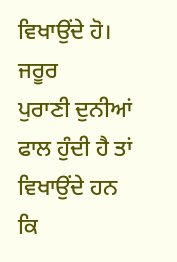ਵਿਖਾਉਂਦੇ ਹੋ। ਜਰੂਰ
ਪੁਰਾਣੀ ਦੁਨੀਆਂ ਫਾਲ ਹੁੰਦੀ ਹੈ ਤਾਂ ਵਿਖਾਉਂਦੇ ਹਨ ਕਿ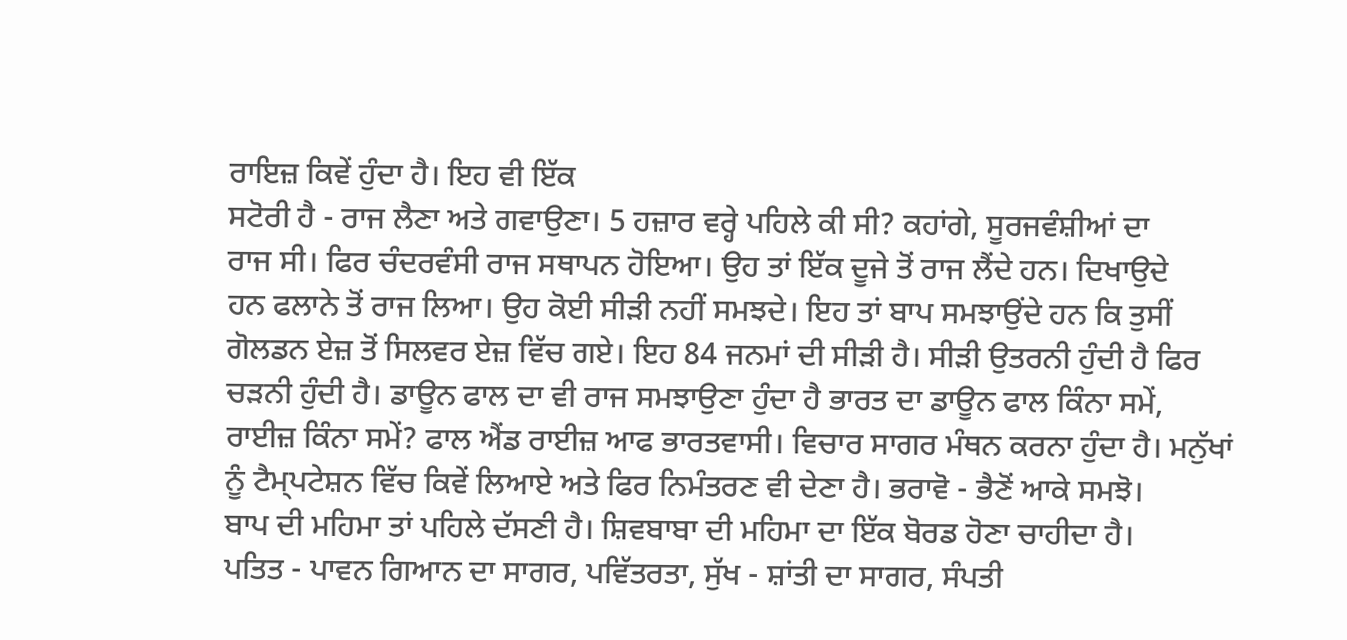ਰਾਇਜ਼ ਕਿਵੇਂ ਹੁੰਦਾ ਹੈ। ਇਹ ਵੀ ਇੱਕ
ਸਟੋਰੀ ਹੈ - ਰਾਜ ਲੈਣਾ ਅਤੇ ਗਵਾਉਣਾ। 5 ਹਜ਼ਾਰ ਵਰ੍ਹੇ ਪਹਿਲੇ ਕੀ ਸੀ? ਕਹਾਂਗੇ, ਸੂਰਜਵੰਸ਼ੀਆਂ ਦਾ
ਰਾਜ ਸੀ। ਫਿਰ ਚੰਦਰਵੰਸੀ ਰਾਜ ਸਥਾਪਨ ਹੋਇਆ। ਉਹ ਤਾਂ ਇੱਕ ਦੂਜੇ ਤੋਂ ਰਾਜ ਲੈਂਦੇ ਹਨ। ਦਿਖਾਉਦੇ
ਹਨ ਫਲਾਨੇ ਤੋਂ ਰਾਜ ਲਿਆ। ਉਹ ਕੋਈ ਸੀੜੀ ਨਹੀਂ ਸਮਝਦੇ। ਇਹ ਤਾਂ ਬਾਪ ਸਮਝਾਉਂਦੇ ਹਨ ਕਿ ਤੁਸੀਂ
ਗੋਲਡਨ ਏਜ਼ ਤੋਂ ਸਿਲਵਰ ਏਜ਼ ਵਿੱਚ ਗਏ। ਇਹ 84 ਜਨਮਾਂ ਦੀ ਸੀੜੀ ਹੈ। ਸੀੜੀ ਉਤਰਨੀ ਹੁੰਦੀ ਹੈ ਫਿਰ
ਚੜਨੀ ਹੁੰਦੀ ਹੈ। ਡਾਊਨ ਫਾਲ ਦਾ ਵੀ ਰਾਜ ਸਮਝਾਉਣਾ ਹੁੰਦਾ ਹੈ ਭਾਰਤ ਦਾ ਡਾਊਨ ਫਾਲ ਕਿੰਨਾ ਸਮੇਂ,
ਰਾਈਜ਼ ਕਿੰਨਾ ਸਮੇਂ? ਫਾਲ ਐਂਡ ਰਾਈਜ਼ ਆਫ ਭਾਰਤਵਾਸੀ। ਵਿਚਾਰ ਸਾਗਰ ਮੰਥਨ ਕਰਨਾ ਹੁੰਦਾ ਹੈ। ਮਨੁੱਖਾਂ
ਨੂੰ ਟੈਮ੍ਪਟੇਸ਼ਨ ਵਿੱਚ ਕਿਵੇਂ ਲਿਆਏ ਅਤੇ ਫਿਰ ਨਿਮੰਤਰਣ ਵੀ ਦੇਣਾ ਹੈ। ਭਰਾਵੋ - ਭੈਣੋਂ ਆਕੇ ਸਮਝੋ।
ਬਾਪ ਦੀ ਮਹਿਮਾ ਤਾਂ ਪਹਿਲੇ ਦੱਸਣੀ ਹੈ। ਸ਼ਿਵਬਾਬਾ ਦੀ ਮਹਿਮਾ ਦਾ ਇੱਕ ਬੋਰਡ ਹੋਣਾ ਚਾਹੀਦਾ ਹੈ।
ਪਤਿਤ - ਪਾਵਨ ਗਿਆਨ ਦਾ ਸਾਗਰ, ਪਵਿੱਤਰਤਾ, ਸੁੱਖ - ਸ਼ਾਂਤੀ ਦਾ ਸਾਗਰ, ਸੰਪਤੀ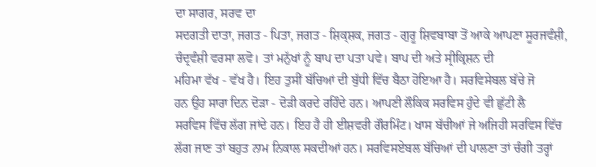ਦਾ ਸਾਗਰ, ਸਰਵ ਦਾ
ਸਦਗਤੀ ਦਾਤਾ, ਜਗਤ - ਪਿਤਾ, ਜਗਤ - ਸ਼ਿਕ੍ਸ਼ਕ, ਜਗਤ - ਗੁਰੂ ਸ਼ਿਵਬਾਬਾ ਤੋਂ ਆਕੇ ਆਪਣਾ ਸੂਰਜਵੰਸ਼ੀ,
ਚੰਦ੍ਰਵੰਸ਼ੀ ਵਰਸਾ ਲਵੋ। ਤਾਂ ਮਨੁੱਖਾਂ ਨੂੰ ਬਾਪ ਦਾ ਪਤਾ ਪਵੇ। ਬਾਪ ਦੀ ਅਤੇ ਸ੍ਰੀਕ੍ਰਿਸ਼ਨ ਦੀ
ਮਹਿਮਾ ਵੱਖ - ਵੱਖ ਹੈ। ਇਹ ਤੁਸੀਂ ਬੱਚਿਆਂ ਦੀ ਬੁੱਧੀ ਵਿੱਚ ਬੈਠਾ ਹੋਇਆ ਹੈ। ਸਰਵਿਸੇਬਲ ਬੱਚੇ ਜੋ
ਹਨ ਉਹ ਸਾਰਾ ਦਿਨ ਦੋੜਾ - ਦੋੜੀ ਕਰਦੇ ਰਹਿੰਦੇ ਹਨ। ਆਪਣੀ ਲੌਕਿਕ ਸਰਵਿਸ ਹੁੰਦੇ ਵੀ ਛੁੱਟੀ ਲੈ
ਸਰਵਿਸ ਵਿੱਚ ਲੱਗ ਜਾਂਦੇ ਹਨ। ਇਹ ਹੈ ਹੀ ਈਸ਼ਵਰੀ ਗੌਰਮਿੰਟ। ਖਾਸ ਬੱਚੀਆਂ ਜੇ ਅਜਿਹੀ ਸਰਵਿਸ ਵਿੱਚ
ਲੱਗ ਜਾਣ ਤਾਂ ਬਹੁਤ ਨਾਮ ਨਿਕਾਲ ਸਕਦੀਆਂ ਹਨ। ਸਰਵਿਸਏਬਲ ਬੱਚਿਆਂ ਦੀ ਪਾਲਣਾ ਤਾਂ ਚੰਗੀ ਤਰ੍ਹਾਂ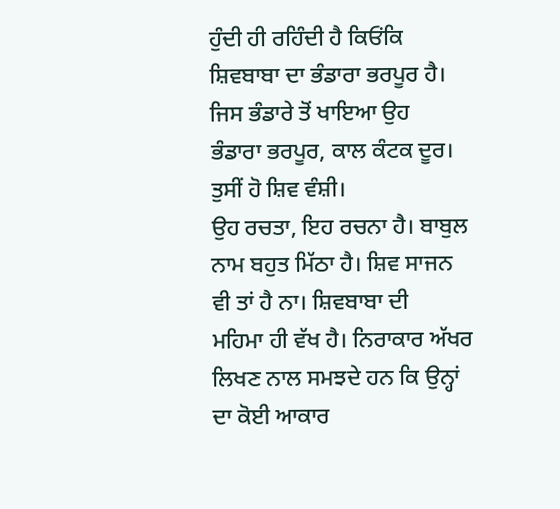ਹੁੰਦੀ ਹੀ ਰਹਿੰਦੀ ਹੈ ਕਿਓਂਕਿ ਸ਼ਿਵਬਾਬਾ ਦਾ ਭੰਡਾਰਾ ਭਰਪੂਰ ਹੈ। ਜਿਸ ਭੰਡਾਰੇ ਤੋਂ ਖਾਇਆ ਉਹ
ਭੰਡਾਰਾ ਭਰਪੂਰ, ਕਾਲ ਕੰਟਕ ਦੂਰ।
ਤੁਸੀਂ ਹੋ ਸ਼ਿਵ ਵੰਸ਼ੀ।
ਉਹ ਰਚਤਾ, ਇਹ ਰਚਨਾ ਹੈ। ਬਾਬੁਲ ਨਾਮ ਬਹੁਤ ਮਿੱਠਾ ਹੈ। ਸ਼ਿਵ ਸਾਜਨ ਵੀ ਤਾਂ ਹੈ ਨਾ। ਸ਼ਿਵਬਾਬਾ ਦੀ
ਮਹਿਮਾ ਹੀ ਵੱਖ ਹੈ। ਨਿਰਾਕਾਰ ਅੱਖਰ ਲਿਖਣ ਨਾਲ ਸਮਝਦੇ ਹਨ ਕਿ ਉਨ੍ਹਾਂ ਦਾ ਕੋਈ ਆਕਾਰ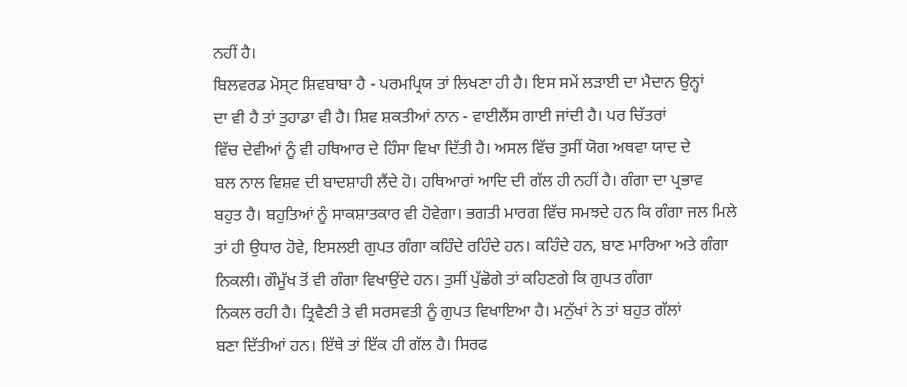ਨਹੀਂ ਹੈ।
ਬਿਲਵਰਡ ਮੋਸ੍ਟ ਸ਼ਿਵਬਾਬਾ ਹੈ - ਪਰਮਪ੍ਰਿਯ ਤਾਂ ਲਿਖਣਾ ਹੀ ਹੈ। ਇਸ ਸਮੇਂ ਲੜਾਈ ਦਾ ਮੈਦਾਨ ਉਨ੍ਹਾਂ
ਦਾ ਵੀ ਹੈ ਤਾਂ ਤੁਹਾਡਾ ਵੀ ਹੈ। ਸ਼ਿਵ ਸ਼ਕਤੀਆਂ ਨਾਨ - ਵਾਈਲੈਂਸ ਗਾਈ ਜਾਂਦੀ ਹੈ। ਪਰ ਚਿੱਤਰਾਂ
ਵਿੱਚ ਦੇਵੀਆਂ ਨੂੰ ਵੀ ਹਥਿਆਰ ਦੇ ਹਿੰਸਾ ਵਿਖਾ ਦਿੱਤੀ ਹੈ। ਅਸਲ ਵਿੱਚ ਤੁਸੀਂ ਯੋਗ ਅਥਵਾ ਯਾਦ ਦੇ
ਬਲ ਨਾਲ ਵਿਸ਼ਵ ਦੀ ਬਾਦਸ਼ਾਹੀ ਲੈਂਦੇ ਹੋ। ਹਥਿਆਰਾਂ ਆਦਿ ਦੀ ਗੱਲ ਹੀ ਨਹੀਂ ਹੈ। ਗੰਗਾ ਦਾ ਪ੍ਰਭਾਵ
ਬਹੁਤ ਹੈ। ਬਹੁਤਿਆਂ ਨੂੰ ਸਾਕਸ਼ਾਤਕਾਰ ਵੀ ਹੋਵੇਗਾ। ਭਗਤੀ ਮਾਰਗ ਵਿੱਚ ਸਮਝਦੇ ਹਨ ਕਿ ਗੰਗਾ ਜਲ ਮਿਲੇ
ਤਾਂ ਹੀ ਉਧਾਰ ਹੋਵੇ, ਇਸਲਈ ਗੁਪਤ ਗੰਗਾ ਕਹਿੰਦੇ ਰਹਿੰਦੇ ਹਨ। ਕਹਿੰਦੇ ਹਨ, ਬਾਣ ਮਾਰਿਆ ਅਤੇ ਗੰਗਾ
ਨਿਕਲੀ। ਗੌਮੂੱਖ ਤੋਂ ਵੀ ਗੰਗਾ ਵਿਖਾਉਂਦੇ ਹਨ। ਤੁਸੀਂ ਪੁੱਛੋਗੇ ਤਾਂ ਕਹਿਣਗੇ ਕਿ ਗੁਪਤ ਗੰਗਾ
ਨਿਕਲ ਰਹੀ ਹੈ। ਤ੍ਰਿਵੈਣੀ ਤੇ ਵੀ ਸਰਸਵਤੀ ਨੂੰ ਗੁਪਤ ਵਿਖਾਇਆ ਹੈ। ਮਨੁੱਖਾਂ ਨੇ ਤਾਂ ਬਹੁਤ ਗੱਲਾਂ
ਬਣਾ ਦਿੱਤੀਆਂ ਹਨ। ਇੱਥੇ ਤਾਂ ਇੱਕ ਹੀ ਗੱਲ ਹੈ। ਸਿਰਫ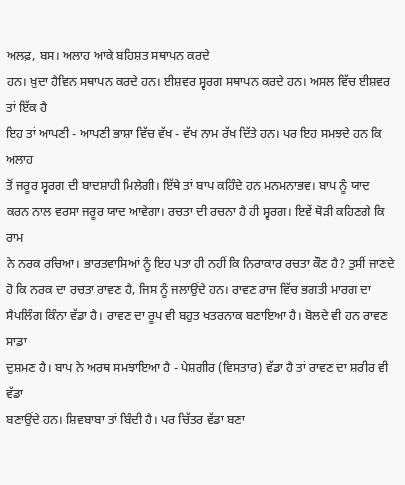ਅਲਫ਼, ਬਸ। ਅਲਾਹ ਆਕੇ ਬਹਿਸ਼ਤ ਸਥਾਪਨ ਕਰਦੇ
ਹਨ। ਖ਼ੁਦਾ ਹੈਵਿਨ ਸਥਾਪਨ ਕਰਦੇ ਹਨ। ਈਸ਼ਵਰ ਸ੍ਵਰਗ ਸਥਾਪਨ ਕਰਦੇ ਹਨ। ਅਸਲ ਵਿੱਚ ਈਸ਼ਵਰ ਤਾਂ ਇੱਕ ਹੈ
ਇਹ ਤਾਂ ਆਪਣੀ - ਆਪਣੀ ਭਾਸ਼ਾ ਵਿੱਚ ਵੱਖ - ਵੱਖ ਨਾਮ ਰੱਖ ਦਿੱਤੇ ਹਨ। ਪਰ ਇਹ ਸਮਝਦੇ ਹਨ ਕਿ ਅਲਾਹ
ਤੋਂ ਜਰੂਰ ਸ੍ਵਰਗ ਦੀ ਬਾਦਸ਼ਾਹੀ ਮਿਲੇਗੀ। ਇੱਥੇ ਤਾਂ ਬਾਪ ਕਹਿੰਦੇ ਹਨ ਮਨਮਨਾਭਵ। ਬਾਪ ਨੂੰ ਯਾਦ
ਕਰਨ ਨਾਲ ਵਰਸਾ ਜਰੂਰ ਯਾਦ ਆਵੇਗਾ। ਰਚਤਾ ਦੀ ਰਚਨਾ ਹੈ ਹੀ ਸ੍ਵਰਗ। ਇਵੇਂ ਥੋੜੀ ਕਹਿਣਗੇ ਕਿ ਰਾਮ
ਨੇ ਨਰਕ ਰਚਿਆ। ਭਾਰਤਵਾਸਿਆਂ ਨੂੰ ਇਹ ਪਤਾ ਹੀ ਨਹੀਂ ਕਿ ਨਿਰਾਕਾਰ ਰਚਤਾ ਕੌਣ ਹੈ? ਤੁਸੀਂ ਜਾਣਦੇ
ਹੋ ਕਿ ਨਰਕ ਦਾ ਰਚਤਾ ਰਾਵਣ ਹੈ, ਜਿਸ ਨੂੰ ਜਲਾਉਂਦੇ ਹਨ। ਰਾਵਣ ਰਾਜ ਵਿੱਚ ਭਗਤੀ ਮਾਰਗ ਦਾ
ਸੈਪਲਿੰਗ ਕਿੰਨਾ ਵੱਡਾ ਹੈ। ਰਾਵਣ ਦਾ ਰੂਪ ਵੀ ਬਹੁਤ ਖਤਰਨਾਕ ਬਣਾਇਆ ਹੈ। ਬੋਲਦੇ ਵੀ ਹਨ ਰਾਵਣ ਸਾਡਾ
ਦੁਸ਼ਮਣ ਹੈ। ਬਾਪ ਨੇ ਅਰਥ ਸਮਝਾਇਆ ਹੈ - ਪੇਸ਼ਗੀਰ (ਵਿਸਤਾਰ) ਵੱਡਾ ਹੈ ਤਾਂ ਰਾਵਣ ਦਾ ਸ਼ਰੀਰ ਵੀ ਵੱਡਾ
ਬਣਾਉਂਦੇ ਹਨ। ਸ਼ਿਵਬਾਬਾ ਤਾਂ ਬਿੰਦੀ ਹੈ। ਪਰ ਚਿੱਤਰ ਵੱਡਾ ਬਣਾ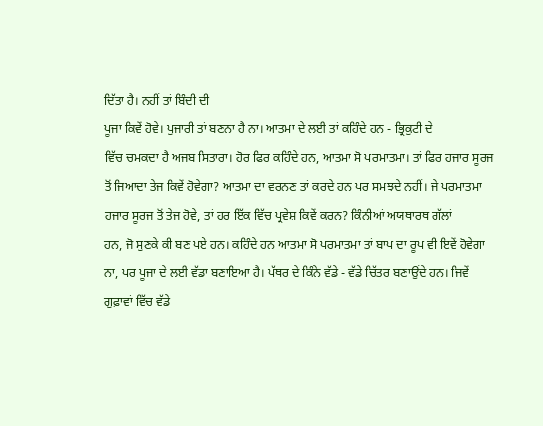ਦਿੱਤਾ ਹੈ। ਨਹੀਂ ਤਾਂ ਬਿੰਦੀ ਦੀ
ਪੂਜਾ ਕਿਵੇਂ ਹੋਵੇ। ਪੁਜਾਰੀ ਤਾਂ ਬਣਨਾ ਹੈ ਨਾ। ਆਤਮਾ ਦੇ ਲਈ ਤਾਂ ਕਹਿੰਦੇ ਹਨ - ਭ੍ਰਿਕੁਟੀ ਦੇ
ਵਿੱਚ ਚਮਕਦਾ ਹੈ ਅਜਬ ਸਿਤਾਰਾ। ਹੋਰ ਫਿਰ ਕਹਿੰਦੇ ਹਨ, ਆਤਮਾ ਸੋ ਪਰਮਾਤਮਾ। ਤਾਂ ਫਿਰ ਹਜਾਰ ਸੂਰਜ
ਤੋਂ ਜਿਆਦਾ ਤੇਜ ਕਿਵੇਂ ਹੋਵੇਗਾ? ਆਤਮਾ ਦਾ ਵਰਨਣ ਤਾਂ ਕਰਦੇ ਹਨ ਪਰ ਸਮਝਦੇ ਨਹੀਂ। ਜੇ ਪਰਮਾਤਮਾ
ਹਜਾਰ ਸੂਰਜ ਤੋਂ ਤੇਜ ਹੋਵੇ, ਤਾਂ ਹਰ ਇੱਕ ਵਿੱਚ ਪ੍ਰਵੇਸ਼ ਕਿਵੇਂ ਕਰਨ? ਕਿੰਨੀਆਂ ਅਯਥਾਰਥ ਗੱਲਾਂ
ਹਨ, ਜੋ ਸੁਣਕੇ ਕੀ ਬਣ ਪਏ ਹਨ। ਕਹਿੰਦੇ ਹਨ ਆਤਮਾ ਸੋ ਪਰਮਾਤਮਾ ਤਾਂ ਬਾਪ ਦਾ ਰੂਪ ਵੀ ਇਵੇਂ ਹੋਵੇਗਾ
ਨਾ, ਪਰ ਪੂਜਾ ਦੇ ਲਈ ਵੱਡਾ ਬਣਾਇਆ ਹੈ। ਪੱਥਰ ਦੇ ਕਿੰਨੇ ਵੱਡੇ - ਵੱਡੇ ਚਿੱਤਰ ਬਣਾਉਂਦੇ ਹਨ। ਜਿਵੇਂ
ਗੁਫ਼ਾਵਾਂ ਵਿੱਚ ਵੱਡੇ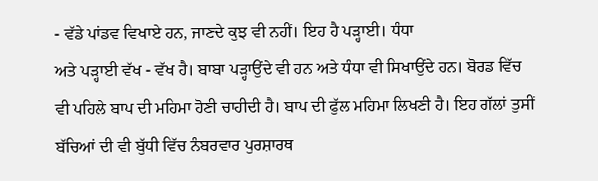- ਵੱਡੇ ਪਾਂਡਵ ਵਿਖਾਏ ਹਨ, ਜਾਣਦੇ ਕੁਝ ਵੀ ਨਹੀਂ। ਇਹ ਹੈ ਪੜ੍ਹਾਈ। ਧੰਧਾ
ਅਤੇ ਪੜ੍ਹਾਈ ਵੱਖ - ਵੱਖ ਹੈ। ਬਾਬਾ ਪੜ੍ਹਾਉਂਦੇ ਵੀ ਹਨ ਅਤੇ ਧੰਧਾ ਵੀ ਸਿਖਾਉਂਦੇ ਹਨ। ਬੋਰਡ ਵਿੱਚ
ਵੀ ਪਹਿਲੇ ਬਾਪ ਦੀ ਮਹਿਮਾ ਹੋਣੀ ਚਾਹੀਦੀ ਹੈ। ਬਾਪ ਦੀ ਫੁੱਲ ਮਹਿਮਾ ਲਿਖਣੀ ਹੈ। ਇਹ ਗੱਲਾਂ ਤੁਸੀਂ
ਬੱਚਿਆਂ ਦੀ ਵੀ ਬੁੱਧੀ ਵਿੱਚ ਨੰਬਰਵਾਰ ਪੁਰਸ਼ਾਰਥ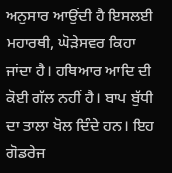ਅਨੁਸਾਰ ਆਉਂਦੀ ਹੈ ਇਸਲਈ ਮਹਾਰਥੀ, ਘੋੜੇਸਵਰ ਕਿਹਾ
ਜਾਂਦਾ ਹੈ। ਹਥਿਆਰ ਆਦਿ ਦੀ ਕੋਈ ਗੱਲ ਨਹੀਂ ਹੈ। ਬਾਪ ਬੁੱਧੀ ਦਾ ਤਾਲਾ ਖੋਲ ਦਿੰਦੇ ਹਨ। ਇਹ
ਗੋਡਰੇਜ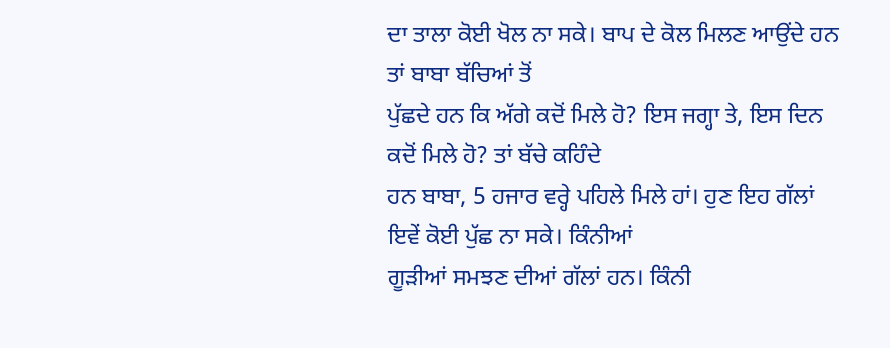ਦਾ ਤਾਲਾ ਕੋਈ ਖੋਲ ਨਾ ਸਕੇ। ਬਾਪ ਦੇ ਕੋਲ ਮਿਲਣ ਆਉਂਦੇ ਹਨ ਤਾਂ ਬਾਬਾ ਬੱਚਿਆਂ ਤੋਂ
ਪੁੱਛਦੇ ਹਨ ਕਿ ਅੱਗੇ ਕਦੋਂ ਮਿਲੇ ਹੋ? ਇਸ ਜਗ੍ਹਾ ਤੇ, ਇਸ ਦਿਨ ਕਦੋਂ ਮਿਲੇ ਹੋ? ਤਾਂ ਬੱਚੇ ਕਹਿੰਦੇ
ਹਨ ਬਾਬਾ, 5 ਹਜਾਰ ਵਰ੍ਹੇ ਪਹਿਲੇ ਮਿਲੇ ਹਾਂ। ਹੁਣ ਇਹ ਗੱਲਾਂ ਇਵੇਂ ਕੋਈ ਪੁੱਛ ਨਾ ਸਕੇ। ਕਿੰਨੀਆਂ
ਗੂੜੀਆਂ ਸਮਝਣ ਦੀਆਂ ਗੱਲਾਂ ਹਨ। ਕਿੰਨੀ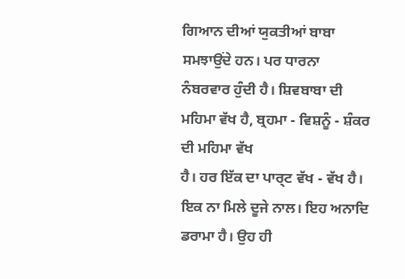ਗਿਆਨ ਦੀਆਂ ਯੁਕਤੀਆਂ ਬਾਬਾ ਸਮਝਾਉਂਦੇ ਹਨ। ਪਰ ਧਾਰਨਾ
ਨੰਬਰਵਾਰ ਹੁੰਦੀ ਹੈ। ਸ਼ਿਵਬਾਬਾ ਦੀ ਮਹਿਮਾ ਵੱਖ ਹੈ, ਬ੍ਰਹਮਾ - ਵਿਸ਼ਨੂੰ - ਸ਼ੰਕਰ ਦੀ ਮਹਿਮਾ ਵੱਖ
ਹੈ। ਹਰ ਇੱਕ ਦਾ ਪਾਰ੍ਟ ਵੱਖ - ਵੱਖ ਹੈ। ਇਕ ਨਾ ਮਿਲੇ ਦੂਜੇ ਨਾਲ। ਇਹ ਅਨਾਦਿ ਡਰਾਮਾ ਹੈ। ਉਹ ਹੀ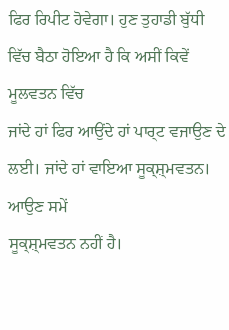ਫਿਰ ਰਿਪੀਟ ਹੋਵੇਗਾ। ਹੁਣ ਤੁਹਾਡੀ ਬੁੱਧੀ ਵਿੱਚ ਬੈਠਾ ਹੋਇਆ ਹੈ ਕਿ ਅਸੀਂ ਕਿਵੇਂ ਮੂਲਵਤਨ ਵਿੱਚ
ਜਾਂਦੇ ਹਾਂ ਫਿਰ ਆਉਂਦੇ ਹਾਂ ਪਾਰ੍ਟ ਵਜਾਉਣ ਦੇ ਲਈ। ਜਾਂਦੇ ਹਾਂ ਵਾਇਆ ਸੂਕ੍ਸ਼੍ਮਵਤਨ। ਆਉਣ ਸਮੇਂ
ਸੂਕ੍ਸ਼੍ਮਵਤਨ ਨਹੀਂ ਹੈ।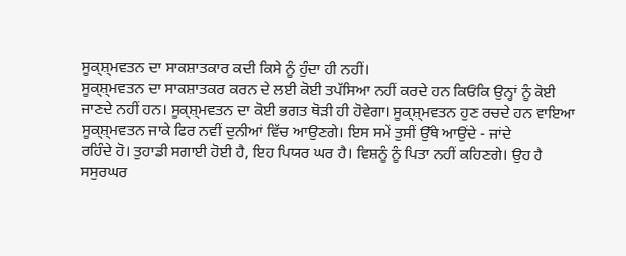ਸੂਕ੍ਸ਼੍ਮਵਤਨ ਦਾ ਸਾਕਸ਼ਾਤਕਾਰ ਕਦੀ ਕਿਸੇ ਨੂੰ ਹੁੰਦਾ ਹੀ ਨਹੀਂ।
ਸੂਕ੍ਸ਼੍ਮਵਤਨ ਦਾ ਸਾਕਸ਼ਾਤਕਰ ਕਰਨ ਦੇ ਲਈ ਕੋਈ ਤਪੱਸਿਆ ਨਹੀਂ ਕਰਦੇ ਹਨ ਕਿਓਂਕਿ ਉਨ੍ਹਾਂ ਨੂੰ ਕੋਈ
ਜਾਣਦੇ ਨਹੀਂ ਹਨ। ਸੂਕ੍ਸ਼੍ਮਵਤਨ ਦਾ ਕੋਈ ਭਗਤ ਥੋੜੀ ਹੀ ਹੋਵੇਗਾ। ਸੂਕ੍ਸ਼੍ਮਵਤਨ ਹੁਣ ਰਚਦੇ ਹਨ ਵਾਇਆ
ਸੂਕ੍ਸ਼੍ਮਵਤਨ ਜਾਕੇ ਫਿਰ ਨਵੀਂ ਦੁਨੀਆਂ ਵਿੱਚ ਆਉਣਗੇ। ਇਸ ਸਮੇਂ ਤੁਸੀਂ ਉੱਥੇ ਆਉਂਦੇ - ਜਾਂਦੇ
ਰਹਿੰਦੇ ਹੋ। ਤੁਹਾਡੀ ਸਗਾਈ ਹੋਈ ਹੈ, ਇਹ ਪਿਯਰ ਘਰ ਹੈ। ਵਿਸ਼ਨੂੰ ਨੂੰ ਪਿਤਾ ਨਹੀਂ ਕਹਿਣਗੇ। ਉਹ ਹੈ
ਸਸੁਰਘਰ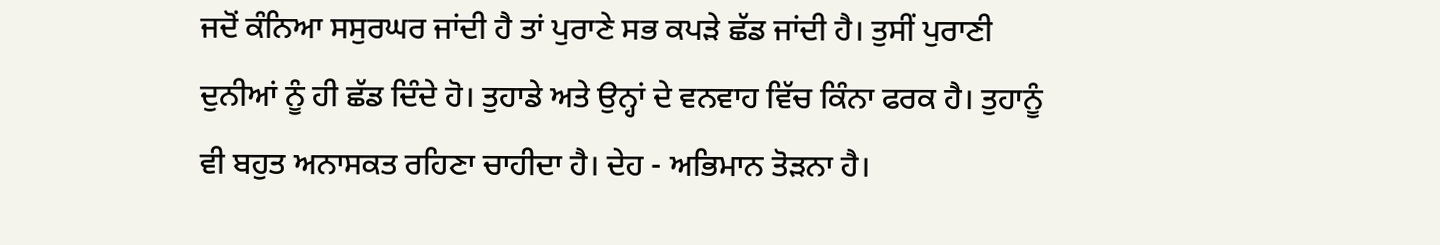ਜਦੋਂ ਕੰਨਿਆ ਸਸੁਰਘਰ ਜਾਂਦੀ ਹੈ ਤਾਂ ਪੁਰਾਣੇ ਸਭ ਕਪੜੇ ਛੱਡ ਜਾਂਦੀ ਹੈ। ਤੁਸੀਂ ਪੁਰਾਣੀ
ਦੁਨੀਆਂ ਨੂੰ ਹੀ ਛੱਡ ਦਿੰਦੇ ਹੋ। ਤੁਹਾਡੇ ਅਤੇ ਉਨ੍ਹਾਂ ਦੇ ਵਨਵਾਹ ਵਿੱਚ ਕਿੰਨਾ ਫਰਕ ਹੈ। ਤੁਹਾਨੂੰ
ਵੀ ਬਹੁਤ ਅਨਾਸਕਤ ਰਹਿਣਾ ਚਾਹੀਦਾ ਹੈ। ਦੇਹ - ਅਭਿਮਾਨ ਤੋੜਨਾ ਹੈ।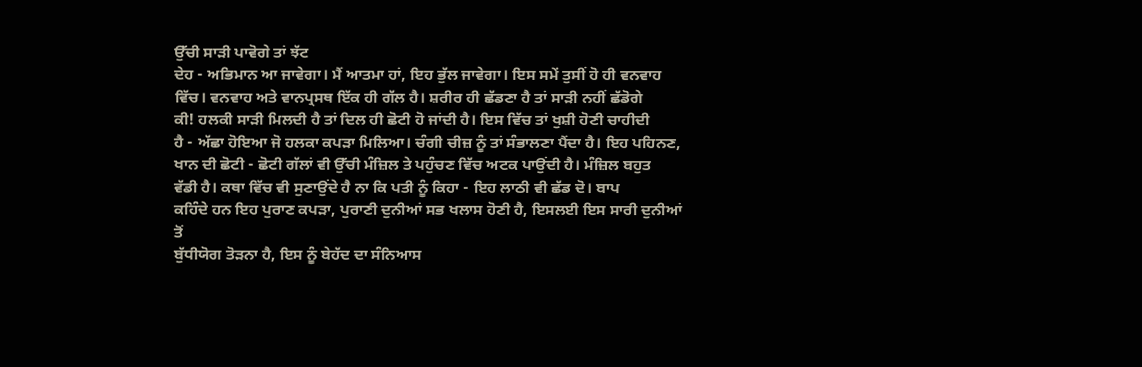ਉੱਚੀ ਸਾੜੀ ਪਾਵੋਗੇ ਤਾਂ ਝੱਟ
ਦੇਹ - ਅਭਿਮਾਨ ਆ ਜਾਵੇਗਾ। ਮੈਂ ਆਤਮਾ ਹਾਂ, ਇਹ ਭੁੱਲ ਜਾਵੇਗਾ। ਇਸ ਸਮੇਂ ਤੁਸੀਂ ਹੋ ਹੀ ਵਨਵਾਹ
ਵਿੱਚ। ਵਨਵਾਹ ਅਤੇ ਵਾਨਪ੍ਰਸਥ ਇੱਕ ਹੀ ਗੱਲ ਹੈ। ਸ਼ਰੀਰ ਹੀ ਛੱਡਣਾ ਹੈ ਤਾਂ ਸਾੜੀ ਨਹੀਂ ਛੱਡੋਗੇ
ਕੀ! ਹਲਕੀ ਸਾੜੀ ਮਿਲਦੀ ਹੈ ਤਾਂ ਦਿਲ ਹੀ ਛੋਟੀ ਹੋ ਜਾਂਦੀ ਹੈ। ਇਸ ਵਿੱਚ ਤਾਂ ਖੁਸ਼ੀ ਹੋਣੀ ਚਾਹੀਦੀ
ਹੈ - ਅੱਛਾ ਹੋਇਆ ਜੋ ਹਲਕਾ ਕਪੜਾ ਮਿਲਿਆ। ਚੰਗੀ ਚੀਜ਼ ਨੂੰ ਤਾਂ ਸੰਭਾਲਣਾ ਪੈਂਦਾ ਹੈ। ਇਹ ਪਹਿਨਣ,
ਖਾਨ ਦੀ ਛੋਟੀ - ਛੋਟੀ ਗੱਲਾਂ ਵੀ ਉੱਚੀ ਮੰਜ਼ਿਲ ਤੇ ਪਹੁੰਚਣ ਵਿੱਚ ਅਟਕ ਪਾਉਂਦੀ ਹੈ। ਮੰਜ਼ਿਲ ਬਹੁਤ
ਵੱਡੀ ਹੈ। ਕਥਾ ਵਿੱਚ ਵੀ ਸੁਣਾਉਂਦੇ ਹੈ ਨਾ ਕਿ ਪਤੀ ਨੂੰ ਕਿਹਾ - ਇਹ ਲਾਠੀ ਵੀ ਛੱਡ ਦੋ। ਬਾਪ
ਕਹਿੰਦੇ ਹਨ ਇਹ ਪੁਰਾਣ ਕਪੜਾ, ਪੁਰਾਣੀ ਦੁਨੀਆਂ ਸਭ ਖਲਾਸ ਹੋਣੀ ਹੈ, ਇਸਲਈ ਇਸ ਸਾਰੀ ਦੁਨੀਆਂ ਤੋਂ
ਬੁੱਧੀਯੋਗ ਤੋੜਨਾ ਹੈ, ਇਸ ਨੂੰ ਬੇਹੱਦ ਦਾ ਸੰਨਿਆਸ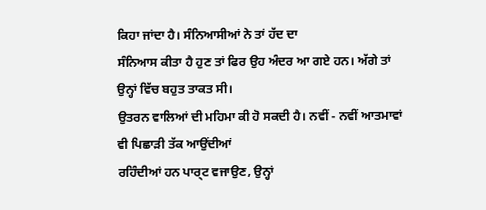ਕਿਹਾ ਜਾਂਦਾ ਹੈ। ਸੰਨਿਆਸੀਆਂ ਨੇ ਤਾਂ ਹੱਦ ਦਾ
ਸੰਨਿਆਸ ਕੀਤਾ ਹੈ ਹੁਣ ਤਾਂ ਫਿਰ ਉਹ ਅੰਦਰ ਆ ਗਏ ਹਨ। ਅੱਗੇ ਤਾਂ ਉਨ੍ਹਾਂ ਵਿੱਚ ਬਹੁਤ ਤਾਕਤ ਸੀ।
ਉਤਰਨ ਵਾਲਿਆਂ ਦੀ ਮਹਿਮਾ ਕੀ ਹੋ ਸਕਦੀ ਹੈ। ਨਵੀਂ - ਨਵੀਂ ਆਤਮਾਵਾਂ ਵੀ ਪਿਛਾੜੀ ਤੱਕ ਆਉਂਦੀਆਂ
ਰਹਿੰਦੀਆਂ ਹਨ ਪਾਰ੍ਟ ਵਜਾਉਣ, ਉਨ੍ਹਾਂ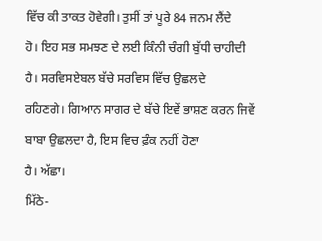ਵਿੱਚ ਕੀ ਤਾਕਤ ਹੋਵੇਗੀ। ਤੁਸੀਂ ਤਾਂ ਪੂਰੇ 84 ਜਨਮ ਲੈਂਦੇ
ਹੋ। ਇਹ ਸਭ ਸਮਝਣ ਦੇ ਲਈ ਕਿੰਨੀ ਚੰਗੀ ਬੁੱਧੀ ਚਾਹੀਦੀ ਹੈ। ਸਰਵਿਸਏਬਲ ਬੱਚੇ ਸਰਵਿਸ ਵਿੱਚ ਉਛਲਦੇ
ਰਹਿਣਗੇ। ਗਿਆਨ ਸਾਗਰ ਦੇ ਬੱਚੇ ਇਵੇਂ ਭਾਸ਼ਣ ਕਰਨ ਜਿਵੇਂ ਬਾਬਾ ਉਛਲਦਾ ਹੈ, ਇਸ ਵਿਚ ਫ਼ੰਕ ਨਹੀਂ ਹੋਣਾ
ਹੈ। ਅੱਛਾ।
ਮਿੱਠੇ-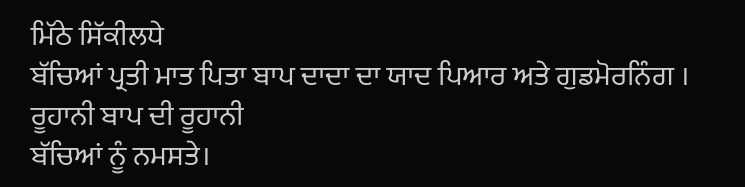ਮਿੱਠੇ ਸਿੱਕੀਲਧੇ
ਬੱਚਿਆਂ ਪ੍ਰਤੀ ਮਾਤ ਪਿਤਾ ਬਾਪ ਦਾਦਾ ਦਾ ਯਾਦ ਪਿਆਰ ਅਤੇ ਗੁਡਮੋਰਨਿੰਗ । ਰੂਹਾਨੀ ਬਾਪ ਦੀ ਰੂਹਾਨੀ
ਬੱਚਿਆਂ ਨੂੰ ਨਮਸਤੇ।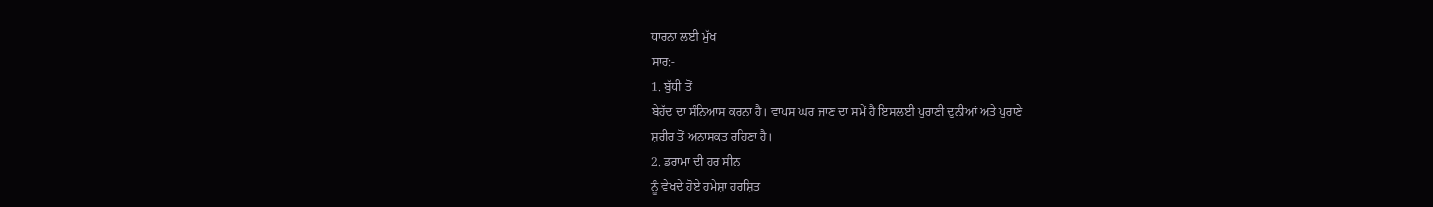ਧਾਰਨਾ ਲਈ ਮੁੱਖ
ਸਾਰ:-
1. ਬੁੱਧੀ ਤੋਂ
ਬੇਹੱਦ ਦਾ ਸੰਨਿਆਸ ਕਰਨਾ ਹੈ। ਵਾਪਸ ਘਰ ਜਾਣ ਦਾ ਸਮੇਂ ਹੈ ਇਸਲਈ ਪੁਰਾਣੀ ਦੁਨੀਆਂ ਅਤੇ ਪੁਰਾਣੇ
ਸ਼ਰੀਰ ਤੋਂ ਅਨਾਸਕਤ ਰਹਿਣਾ ਹੈ।
2. ਡਰਾਮਾ ਦੀ ਹਰ ਸੀਨ
ਨੂੰ ਵੇਖਦੇ ਹੋਏ ਹਮੇਸ਼ਾ ਹਰਸ਼ਿਤ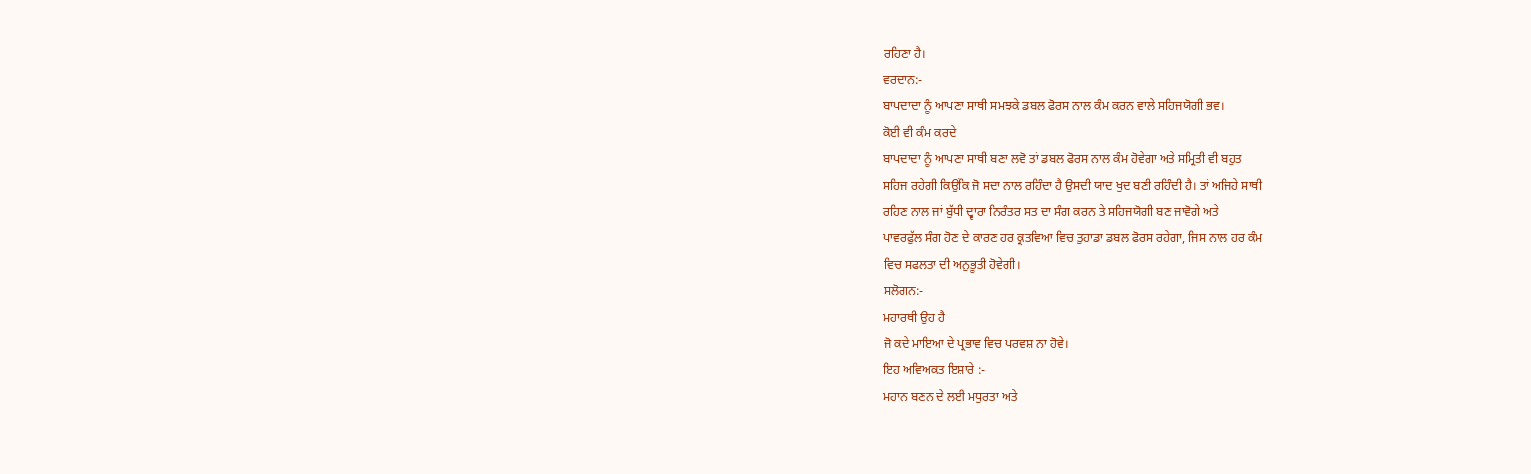ਰਹਿਣਾ ਹੈ।
ਵਰਦਾਨ:-
ਬਾਪਦਾਦਾ ਨੂੰ ਆਪਣਾ ਸਾਥੀ ਸਮਝਕੇ ਡਬਲ ਫੋਰਸ ਨਾਲ ਕੰਮ ਕਰਨ ਵਾਲੇ ਸਹਿਜਯੋਗੀ ਭਵ।
ਕੋਈ ਵੀ ਕੰਮ ਕਰਦੇ
ਬਾਪਦਾਦਾ ਨੂੰ ਆਪਣਾ ਸਾਥੀ ਬਣਾ ਲਵੋ ਤਾਂ ਡਬਲ ਫੋਰਸ ਨਾਲ ਕੰਮ ਹੋਵੇਗਾ ਅਤੇ ਸਮ੍ਰਿਤੀ ਵੀ ਬਹੁਤ
ਸਹਿਜ ਰਹੇਗੀ ਕਿਉਂਕਿ ਜੋ ਸਦਾ ਨਾਲ ਰਹਿੰਦਾ ਹੈ ਉਸਦੀ ਯਾਦ ਖੁਦ ਬਣੀ ਰਹਿੰਦੀ ਹੈ। ਤਾਂ ਅਜਿਹੇ ਸਾਥੀ
ਰਹਿਣ ਨਾਲ ਜਾਂ ਬੁੱਧੀ ਦ੍ਵਾਰਾ ਨਿਰੰਤਰ ਸਤ ਦਾ ਸੰਗ ਕਰਨ ਤੇ ਸਹਿਜਯੋਗੀ ਬਣ ਜਾਵੋਗੇ ਅਤੇ
ਪਾਵਰਫੁੱਲ ਸੰਗ ਹੋਣ ਦੇ ਕਾਰਣ ਹਰ ਕ੍ਰਤਵਿਆ ਵਿਚ ਤੁਹਾਡਾ ਡਬਲ ਫੋਰਸ ਰਹੇਗਾ, ਜਿਸ ਨਾਲ ਹਰ ਕੰਮ
ਵਿਚ ਸਫਲਤਾ ਦੀ ਅਨੁਭੂਤੀ ਹੋਵੇਗੀ।
ਸਲੋਗਨ:-
ਮਹਾਰਥੀ ਉਹ ਹੈ
ਜੋ ਕਦੇ ਮਾਇਆ ਦੇ ਪ੍ਰਭਾਵ ਵਿਚ ਪਰਵਸ਼ ਨਾ ਹੋਵੇ।
ਇਹ ਅਵਿਅਕਤ ਇਸ਼ਾਰੇ :-
ਮਹਾਨ ਬਣਨ ਦੇ ਲਈ ਮਧੁਰਤਾ ਅਤੇ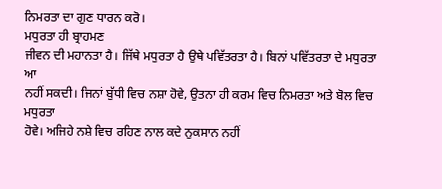ਨਿਮਰਤਾ ਦਾ ਗੁਣ ਧਾਰਨ ਕਰੋ।
ਮਧੁਰਤਾ ਹੀ ਬ੍ਰਾਹਮਣ
ਜੀਵਨ ਦੀ ਮਹਾਨਤਾ ਹੈ। ਜਿੱਥੇ ਮਧੁਰਤਾ ਹੈ ਉਥੇ ਪਵਿੱਤਰਤਾ ਹੈ। ਬਿਨਾਂ ਪਵਿੱਤਰਤਾ ਦੇ ਮਧੁਰਤਾ ਆ
ਨਹੀਂ ਸਕਦੀ। ਜਿਨਾਂ ਬੁੱਧੀ ਵਿਚ ਨਸ਼ਾ ਹੋਵੇ, ਉਤਨਾ ਹੀ ਕਰਮ ਵਿਚ ਨਿਮਰਤਾ ਅਤੇ ਬੋਲ ਵਿਚ ਮਧੁਰਤਾ
ਹੋਵੇ। ਅਜਿਹੇ ਨਸ਼ੇ ਵਿਚ ਰਹਿਣ ਨਾਲ ਕਦੇ ਨੁਕਸਾਨ ਨਹੀਂ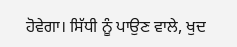ਹੋਵੇਗਾ। ਸਿੱਧੀ ਨੂੰ ਪਾਉਣ ਵਾਲੇ, ਖੁਦ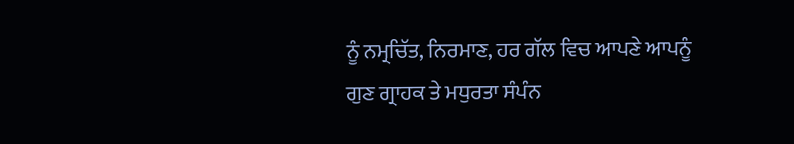ਨੂੰ ਨਮ੍ਰਚਿੱਤ, ਨਿਰਮਾਣ, ਹਰ ਗੱਲ ਵਿਚ ਆਪਣੇ ਆਪਨੂੰ ਗੁਣ ਗ੍ਰਾਹਕ ਤੇ ਮਧੁਰਤਾ ਸੰਪੰਨ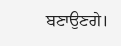ਬਣਾਉਣਗੇ।